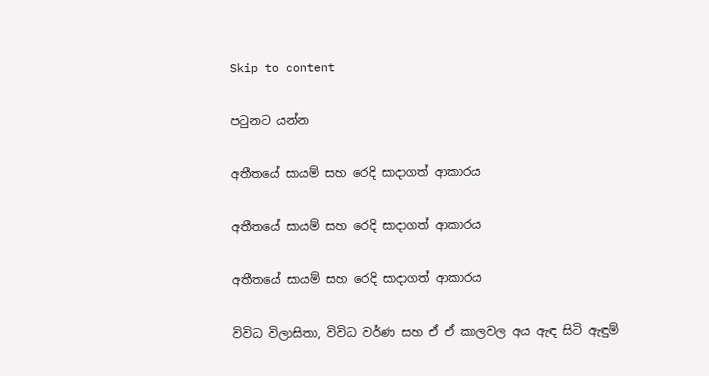Skip to content

පටුනට යන්න

අතීතයේ සායම් සහ රෙදි සාදාගත් ආකාරය

අතීතයේ සායම් සහ රෙදි සාදාගත් ආකාරය

අතීතයේ සායම් සහ රෙදි සාදාගත් ආකාරය

විවිධ විලාසිතා, විවිධ වර්ණ සහ ඒ ඒ කාලවල අය ඇඳ සිටි ඇඳුම්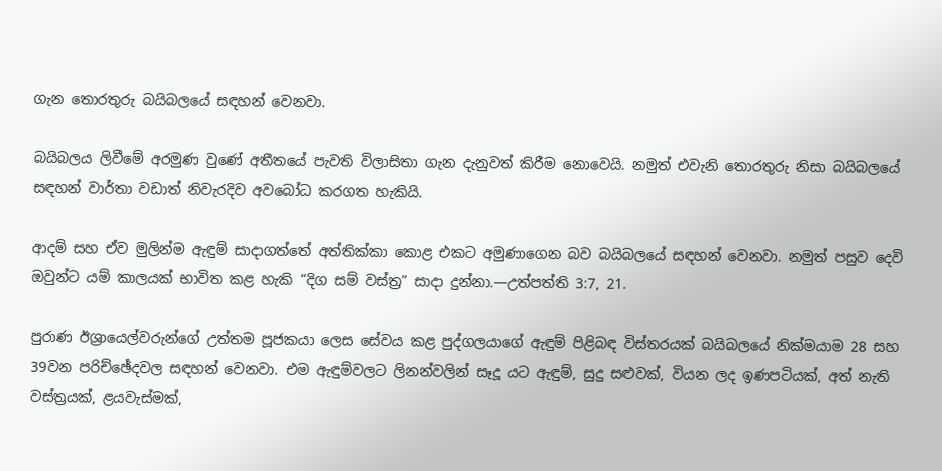ගැන තොරතුරු බයිබලයේ සඳහන් වෙනවා.

බයිබලය ලිවීමේ අරමුණ වුණේ අතීතයේ පැවති විලාසිතා ගැන දැනුවත් කිරීම නොවෙයි. නමුත් එවැනි තොරතුරු නිසා බයිබලයේ සඳහන් වාර්තා වඩාත් නිවැරදිව අවබෝධ කරගත හැකියි.

ආදම් සහ ඒව මුලින්ම ඇඳුම් සාදාගත්තේ අත්තික්කා කොළ එකට අමුණාගෙන බව බයිබලයේ සඳහන් වෙනවා. නමුත් පසුව දෙවි ඔවුන්ට යම් කාලයක් භාවිත කළ හැකි “දිග සම් වස්ත්‍ර” සාදා දුන්නා.—උත්පත්ති 3:7, 21.

පුරාණ ඊශ්‍රායෙල්වරුන්ගේ උත්තම පූජකයා ලෙස සේවය කළ පුද්ගලයාගේ ඇඳුම් පිළිබඳ විස්තරයක් බයිබලයේ නික්මයාම 28 සහ 39වන පරිච්ඡේදවල සඳහන් වෙනවා. එම ඇඳුම්වලට ලිනන්වලින් සෑදූ යට ඇඳුම්, සුදු සළුවක්, වියන ලද ඉණපටියක්, අත් නැති වස්ත්‍රයක්, ළයවැස්මක්,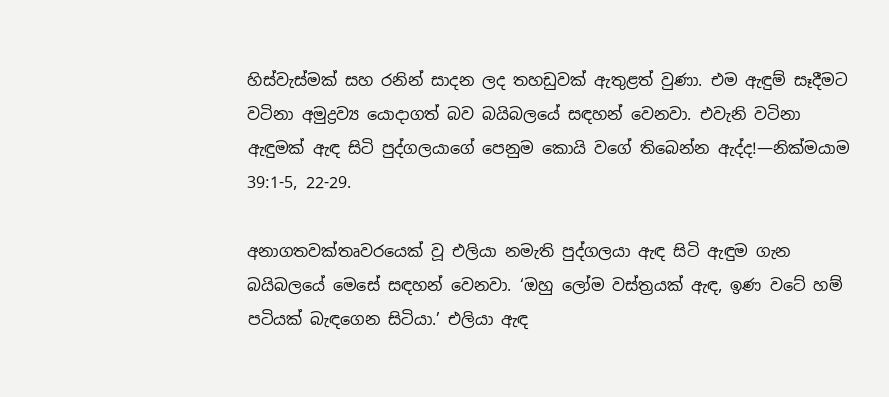හිස්වැස්මක් සහ රනින් සාදන ලද තහඩුවක් ඇතුළත් වුණා. එම ඇඳුම් සෑදීමට වටිනා අමුද්‍රව්‍ය යොදාගත් බව බයිබලයේ සඳහන් වෙනවා. එවැනි වටිනා ඇඳුමක් ඇඳ සිටි පුද්ගලයාගේ පෙනුම කොයි වගේ තිබෙන්න ඇද්ද!—නික්මයාම 39:1-5, 22-29.

අනාගතවක්තෘවරයෙක් වූ එලියා නමැති පුද්ගලයා ඇඳ සිටි ඇඳුම ගැන බයිබලයේ මෙසේ සඳහන් වෙනවා. ‘ඔහු ලෝම වස්ත්‍රයක් ඇඳ, ඉණ වටේ හම් පටියක් බැඳගෙන සිටියා.’ එලියා ඇඳ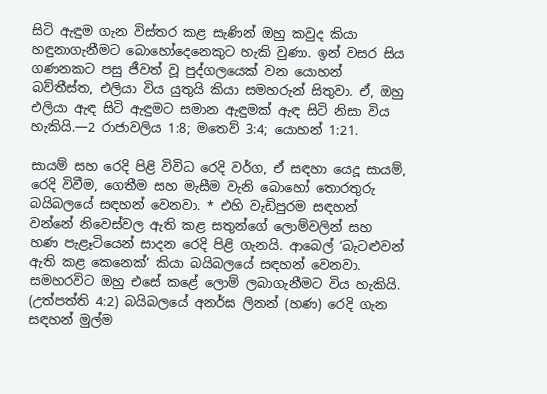සිටි ඇඳුම ගැන විස්තර කළ සැණින් ඔහු කවුද කියා හඳුනාගැනීමට බොහෝදෙනෙකුට හැකි වුණා. ඉන් වසර සිය ගණනකට පසු ජීවත් වූ පුද්ගලයෙක් වන යොහන් බව්තීස්ත, එලියා විය යුතුයි කියා සමහරුන් සිතුවා. ඒ, ඔහු එලියා ඇඳ සිටි ඇඳුමට සමාන ඇඳුමක් ඇඳ සිටි නිසා විය හැකියි.—2 රාජාවලිය 1:8; මතෙව් 3:4; යොහන් 1:21.

සායම් සහ රෙදි පිළි විවිධ රෙදි වර්ග, ඒ සඳහා යෙදූ සායම්, රෙදි විවීම, ගෙතීම සහ මැසීම වැනි බොහෝ තොරතුරු බයිබලයේ සඳහන් වෙනවා. * එහි වැඩිපුරම සඳහන් වන්නේ නිවෙස්වල ඇති කළ සතුන්ගේ ලොම්වලින් සහ හණ පැළෑටියෙන් සාදන රෙදි පිළි ගැනයි. ආබෙල් ‘බැටළුවන් ඇති කළ කෙනෙක්’ කියා බයිබලයේ සඳහන් වෙනවා. සමහරවිට ඔහු එසේ කළේ ලොම් ලබාගැනීමට විය හැකියි. (උත්පත්ති 4:2) බයිබලයේ අනර්ඝ ලිනන් (හණ) රෙදි ගැන සඳහන් මුල්ම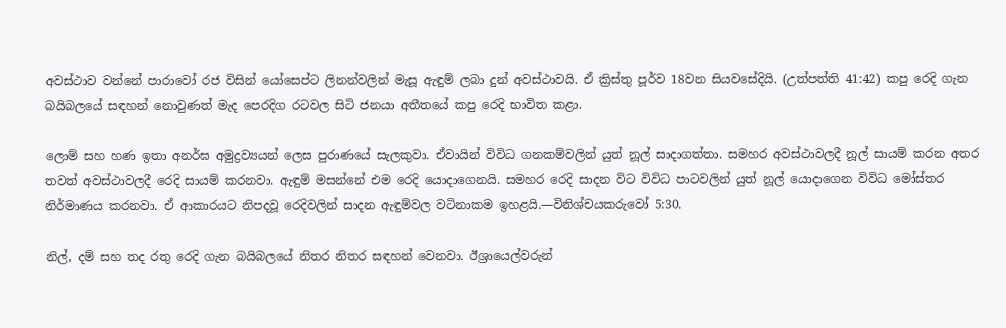අවස්ථාව වන්නේ පාරාවෝ රජ විසින් යෝසෙප්ට ලිනන්වලින් මැසූ ඇඳුම් ලබා දුන් අවස්ථාවයි. ඒ ක්‍රිස්තු පූර්ව 18වන සියවසේදියි. (උත්පත්ති 41:42) කපු රෙදි ගැන බයිබලයේ සඳහන් නොවුණත් මැද පෙරදිග රටවල සිටි ජනයා අතීතයේ කපු රෙදි භාවිත කළා.

ලොම් සහ හණ ඉතා අනර්ඝ අමුද්‍රව්‍යයන් ලෙස පුරාණයේ සැලකුවා. ඒවායින් විවිධ ගනකම්වලින් යුත් නූල් සාදාගත්තා. සමහර අවස්ථාවලදී නූල් සායම් කරන අතර තවත් අවස්ථාවලදී රෙදි සායම් කරනවා. ඇඳුම් මසන්නේ එම රෙදි යොදාගෙනයි. සමහර රෙදි සාදන විට විවිධ පාටවලින් යුත් නූල් යොදාගෙන විවිධ මෝස්තර නිර්මාණය කරනවා. ඒ ආකාරයට නිපදවූ රෙදිවලින් සාදන ඇඳුම්වල වටිනාකම ඉහළයි.—විනිශ්චයකරුවෝ 5:30.

නිල්, දම් සහ තද රතු රෙදි ගැන බයිබලයේ නිතර නිතර සඳහන් වෙනවා. ඊශ්‍රායෙල්වරුන්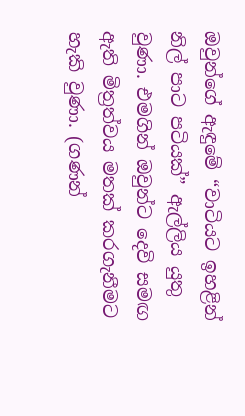ඔවුන්ගේ ඇඳුමේ “වාටියට ඉහළින් නිල් පාට පටියක්” ඇල්ලිය යුතු වුණා. එමගින් ඔවුන්ට දෙවි සමඟ ඇති මිත්‍රත්වය මතක් කරගැනීමට හැකි වුණා. (ගණන්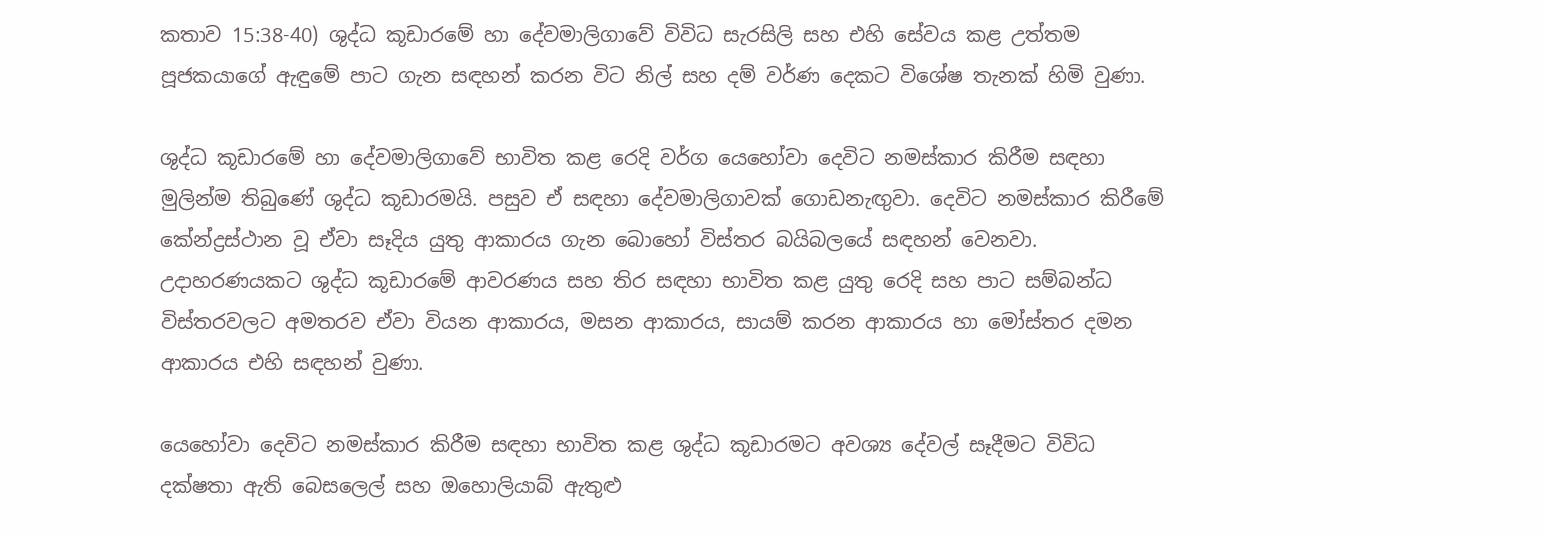කතාව 15:38-40) ශුද්ධ කූඩාරමේ හා දේවමාලිගාවේ විවිධ සැරසිලි සහ එහි සේවය කළ උත්තම පූජකයාගේ ඇඳුමේ පාට ගැන සඳහන් කරන විට නිල් සහ දම් වර්ණ දෙකට විශේෂ තැනක් හිමි වුණා.

ශුද්ධ කූඩාරමේ හා දේවමාලිගාවේ භාවිත කළ රෙදි වර්ග යෙහෝවා දෙවිට නමස්කාර කිරීම සඳහා මුලින්ම තිබුණේ ශුද්ධ කූඩාරමයි. පසුව ඒ සඳහා දේවමාලිගාවක් ගොඩනැඟුවා. දෙවිට නමස්කාර කිරීමේ කේන්ද්‍රස්ථාන වූ ඒවා සෑදිය යුතු ආකාරය ගැන බොහෝ විස්තර බයිබලයේ සඳහන් වෙනවා. උදාහරණයකට ශුද්ධ කූඩාරමේ ආවරණය සහ තිර සඳහා භාවිත කළ යුතු රෙදි සහ පාට සම්බන්ධ විස්තරවලට අමතරව ඒවා වියන ආකාරය, මසන ආකාරය, සායම් කරන ආකාරය හා මෝස්තර දමන ආකාරය එහි සඳහන් වුණා.

යෙහෝවා දෙවිට නමස්කාර කිරීම සඳහා භාවිත කළ ශුද්ධ කූඩාරමට අවශ්‍ය දේවල් සෑදීමට විවිධ දක්ෂතා ඇති බෙසලෙල් සහ ඔහොලියාබ් ඇතුළු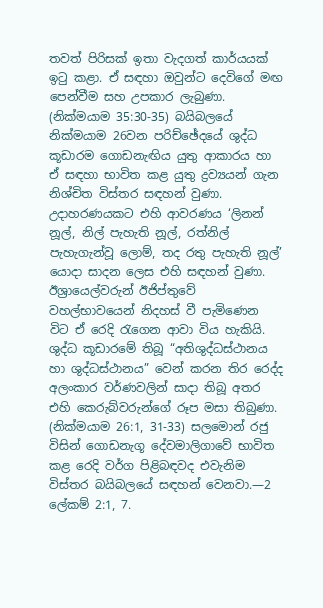තවත් පිරිසක් ඉතා වැදගත් කාර්යයක් ඉටු කළා. ඒ සඳහා ඔවුන්ට දෙවිගේ මඟ පෙන්වීම සහ උපකාර ලැබුණා. (නික්මයාම 35:30-35) බයිබලයේ නික්මයාම 26වන පරිච්ඡේදයේ ශුද්ධ කූඩාරම ගොඩනැඟිය යුතු ආකාරය හා ඒ සඳහා භාවිත කළ යුතු ද්‍රව්‍යයන් ගැන නිශ්චිත විස්තර සඳහන් වුණා. උදාහරණයකට එහි ආවරණය ‘ලිනන් නූල්, නිල් පැහැති නූල්, රත්නිල් පැහැගැන්වූ ලොම්, තද රතු පැහැති නූල්’ යොදා සාදන ලෙස එහි සඳහන් වුණා. ඊශ්‍රායෙල්වරුන් ඊජිප්තුවේ වහල්භාවයෙන් නිදහස් වී පැමිණෙන විට ඒ රෙදි රැගෙන ආවා විය හැකියි. ශුද්ධ කූඩාරමේ තිබූ “අතිශුද්ධස්ථානය හා ශුද්ධස්ථානය” වෙන් කරන තිර රෙද්ද අලංකාර වර්ණවලින් සාදා තිබූ අතර එහි කෙරුබ්වරුන්ගේ රූප මසා තිබුණා. (නික්මයාම 26:1, 31-33) සලමොන් රජු විසින් ගොඩනැගූ දේවමාලිගාවේ භාවිත කළ රෙදි වර්ග පිළිබඳවද එවැනිම විස්තර බයිබලයේ සඳහන් වෙනවා.—2 ලේකම් 2:1, 7.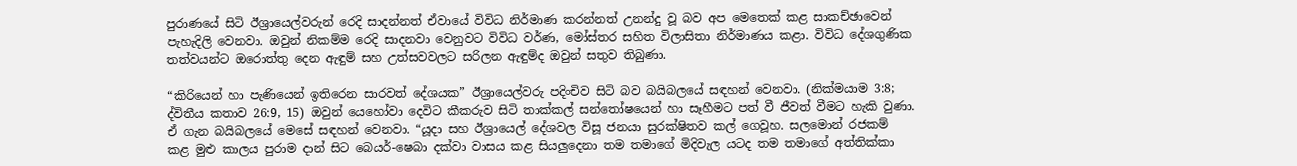පුරාණයේ සිටි ඊශ්‍රායෙල්වරුන් රෙදි සාදන්නත් ඒවායේ විවිධ නිර්මාණ කරන්නත් උනන්දු වූ බව අප මෙතෙක් කළ සාකච්ඡාවෙන් පැහැදිලි වෙනවා. ඔවුන් නිකම්ම රෙදි සාදනවා වෙනුවට විවිධ වර්ණ, මෝස්තර සහිත විලාසිතා නිර්මාණය කළා. විවිධ දේශගුණික තත්වයන්ට ඔරොත්තු දෙන ඇඳුම් සහ උත්සවවලට සරිලන ඇඳුම්ද ඔවුන් සතුව තිබුණා.

“කිරියෙන් හා පැණියෙන් ඉතිරෙන සාරවත් දේශයක” ඊශ්‍රායෙල්වරු පදිංචිව සිටි බව බයිබලයේ සඳහන් වෙනවා. (නික්මයාම 3:8; ද්විතීය කතාව 26:9, 15) ඔවුන් යෙහෝවා දෙවිට කීකරුව සිටි තාක්කල් සන්තෝෂයෙන් හා සෑහීමට පත් වී ජීවත් වීමට හැකි වුණා. ඒ ගැන බයිබලයේ මෙසේ සඳහන් වෙනවා. “යූදා සහ ඊශ්‍රායෙල් දේශවල විසූ ජනයා සුරක්ෂිතව කල් ගෙවූහ. සලමොන් රජකම් කළ මුළු කාලය පුරාම දාන් සිට බෙයර්-ෂෙබා දක්වා වාසය කළ සියලුදෙනා තම තමාගේ මිදිවැල යටද තම තමාගේ අත්තික්කා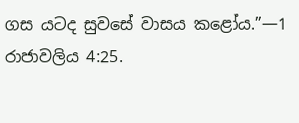ගස යටද සුවසේ වාසය කළෝය.”—1 රාජාවලිය 4:25.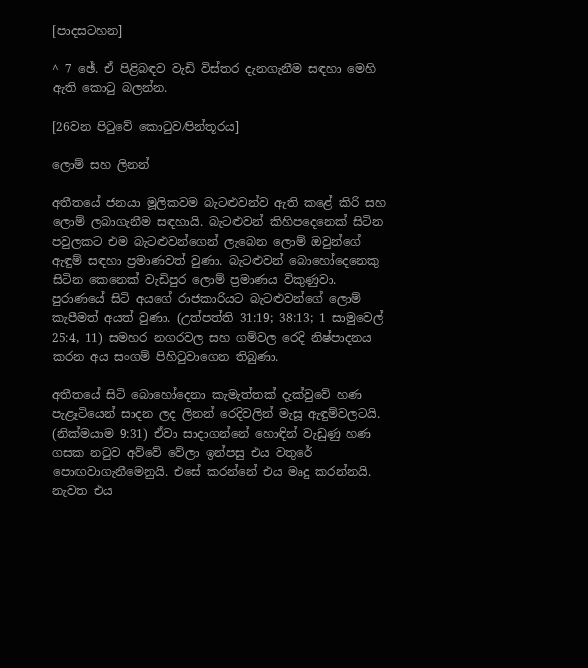[පාදසටහන]

^ 7 ඡේ. ඒ පිළිබඳව වැඩි විස්තර දැනගැනීම සඳහා මෙහි ඇති කොටු බලන්න.

[26වන පිටුවේ කොටුව⁄පින්තූරය]

ලොම් සහ ලිනන්

අතීතයේ ජනයා මූලිකවම බැටළුවන්ව ඇති කළේ කිරි සහ ලොම් ලබාගැනීම සඳහායි. බැටළුවන් කිහිපදෙනෙක් සිටින පවුලකට එම බැටළුවන්ගෙන් ලැබෙන ලොම් ඔවුන්ගේ ඇඳුම් සඳහා ප්‍රමාණවත් වුණා. බැටළුවන් බොහෝදෙනෙකු සිටින කෙනෙක් වැඩිපුර ලොම් ප්‍රමාණය විකුණුවා. පුරාණයේ සිටි අයගේ රාජකාරියට බැටළුවන්ගේ ලොම් කැපීමත් අයත් වුණා. (උත්පත්ති 31:19; 38:13; 1 සාමුවෙල් 25:4, 11) සමහර නගරවල සහ ගම්වල රෙදි නිෂ්පාදනය කරන අය සංගම් පිහිටුවාගෙන තිබුණා.

අතීතයේ සිටි බොහෝදෙනා කැමැත්තක් දැක්වුවේ හණ පැළෑටියෙන් සාදන ලද ලිනන් රෙදිවලින් මැසූ ඇඳුම්වලටයි. (නික්මයාම 9:31) ඒවා සාදාගන්නේ හොඳින් වැඩුණු හණ ගසක නටුව අව්වේ වේලා ඉන්පසු එය වතුරේ පොඟවාගැනීමෙනුයි. එසේ කරන්නේ එය මෘදු කරන්නයි. නැවත එය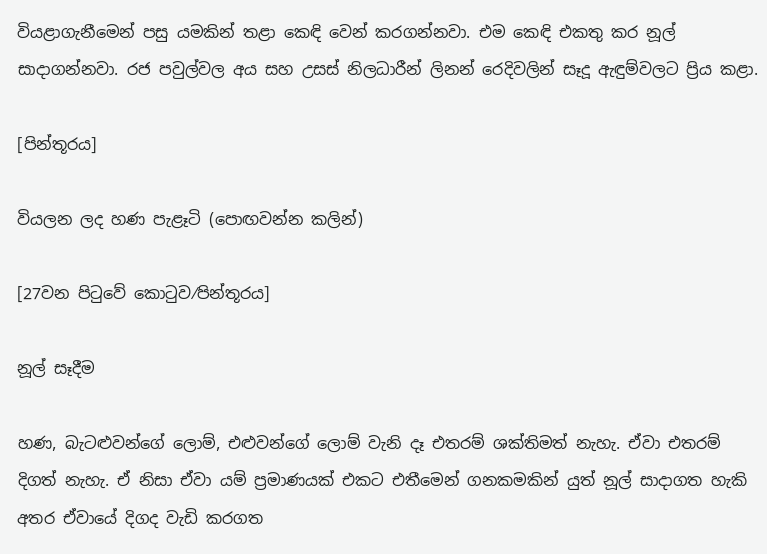වියළාගැනීමෙන් පසු යමකින් තළා කෙඳි වෙන් කරගන්නවා. එම කෙඳි එකතු කර නූල් සාදාගන්නවා. රජ පවුල්වල අය සහ උසස් නිලධාරීන් ලිනන් රෙදිවලින් සෑදූ ඇඳුම්වලට ප්‍රිය කළා.

[පින්තූරය]

වියලන ලද හණ පැළෑටි (පොඟවන්න කලින්)

[27වන පිටුවේ කොටුව⁄පින්තූරය]

නූල් සෑදීම

හණ, බැටළුවන්ගේ ලොම්, එළුවන්ගේ ලොම් වැනි දෑ එතරම් ශක්තිමත් නැහැ. ඒවා එතරම් දිගත් නැහැ. ඒ නිසා ඒවා යම් ප්‍රමාණයක් එකට එතීමෙන් ගනකමකින් යුත් නූල් සාදාගත හැකි අතර ඒවායේ දිගද වැඩි කරගත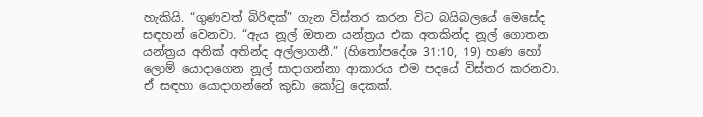හැකියි. “ගුණවත් බිරිඳක්” ගැන විස්තර කරන විට බයිබලයේ මෙසේද සඳහන් වෙනවා. “ඇය නූල් ඔතන යන්ත්‍රය එක අතකින්ද නූල් ගොතන යන්ත්‍රය අනික් අතින්ද අල්ලාගනී.” (හිතෝපදේශ 31:10, 19) හණ හෝ ලොම් යොදාගෙන නූල් සාදාගන්නා ආකාරය එම පදයේ විස්තර කරනවා. ඒ සඳහා යොදාගන්නේ කුඩා කෝටු දෙකක්.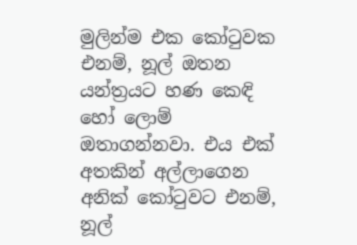මුලින්ම එක කෝටුවක එනම්, නූල් ඔතන යන්ත්‍රයට හණ කෙඳි හෝ ලොම් ඔතාගන්නවා. එය එක් අතකින් අල්ලාගෙන අනික් කෝටුවට එනම්, නූල්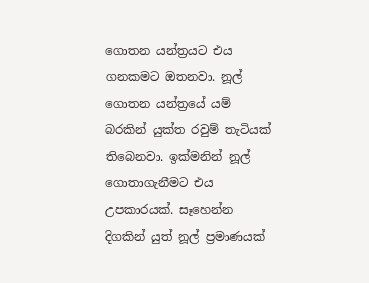ගොතන යන්ත්‍රයට එය ගනකමට ඔතනවා. නූල් ගොතන යන්ත්‍රයේ යම් බරකින් යුක්ත රවුම් තැටියක් තිබෙනවා. ඉක්මනින් නූල් ගොතාගැනීමට එය උපකාරයක්. සෑහෙන්න දිගකින් යුත් නූල් ප්‍රමාණයක්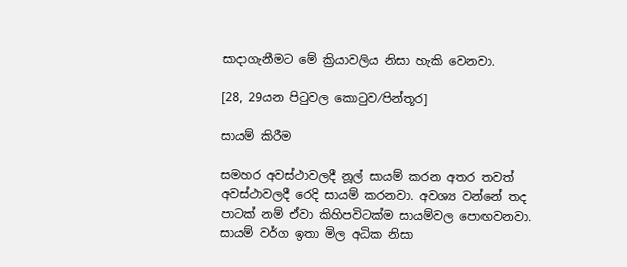සාදාගැනීමට මේ ක්‍රියාවලිය නිසා හැකි වෙනවා.

[28, 29යන පිටුවල කොටුව⁄පින්තූර]

සායම් කිරීම

සමහර අවස්ථාවලදී නූල් සායම් කරන අතර තවත් අවස්ථාවලදී රෙදි සායම් කරනවා. අවශ්‍ය වන්නේ තද පාටක් නම් ඒවා කිහිපවිටක්ම සායම්වල පොඟවනවා. සායම් වර්ග ඉතා මිල අධික නිසා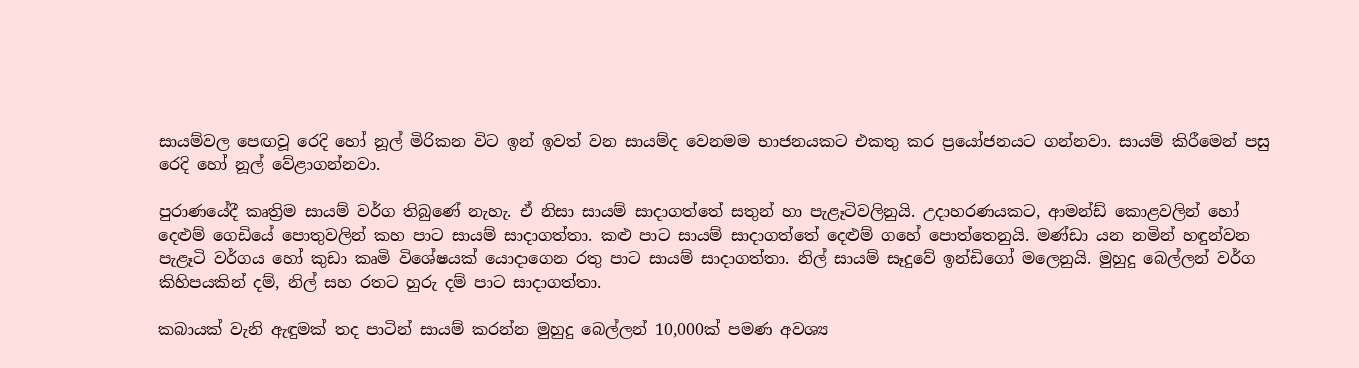සායම්වල පෙඟවූ රෙදි හෝ නූල් මිරිකන විට ඉන් ඉවත් වන සායම්ද වෙනමම භාජනයකට එකතු කර ප්‍රයෝජනයට ගන්නවා. සායම් කිරීමෙන් පසු රෙදි හෝ නූල් වේළාගන්නවා.

පුරාණයේදී කෘත්‍රිම සායම් වර්ග තිබුණේ නැහැ. ඒ නිසා සායම් සාදාගත්තේ සතුන් හා පැළෑටිවලිනුයි. උදාහරණයකට, ආමන්ඩ් කොළවලින් හෝ දෙළුම් ගෙඩියේ පොතුවලින් කහ පාට සායම් සාදාගත්තා. කළු පාට සායම් සාදාගත්තේ දෙළුම් ගහේ පොත්තෙනුයි. මණ්ඩා යන නමින් හඳුන්වන පැළෑටි වර්ගය හෝ කුඩා කෘමි විශේෂයක් යොදාගෙන රතු පාට සායම් සාදාගත්තා. නිල් සායම් සෑදුවේ ඉන්ඩිගෝ මලෙනුයි. මුහුදු බෙල්ලන් වර්ග කිහිපයකින් දම්, නිල් සහ රතට හුරු දම් පාට සාදාගත්තා.

කබායක් වැනි ඇඳුමක් තද පාටින් සායම් කරන්න මුහුදු බෙල්ලන් 10,000ක් පමණ අවශ්‍ය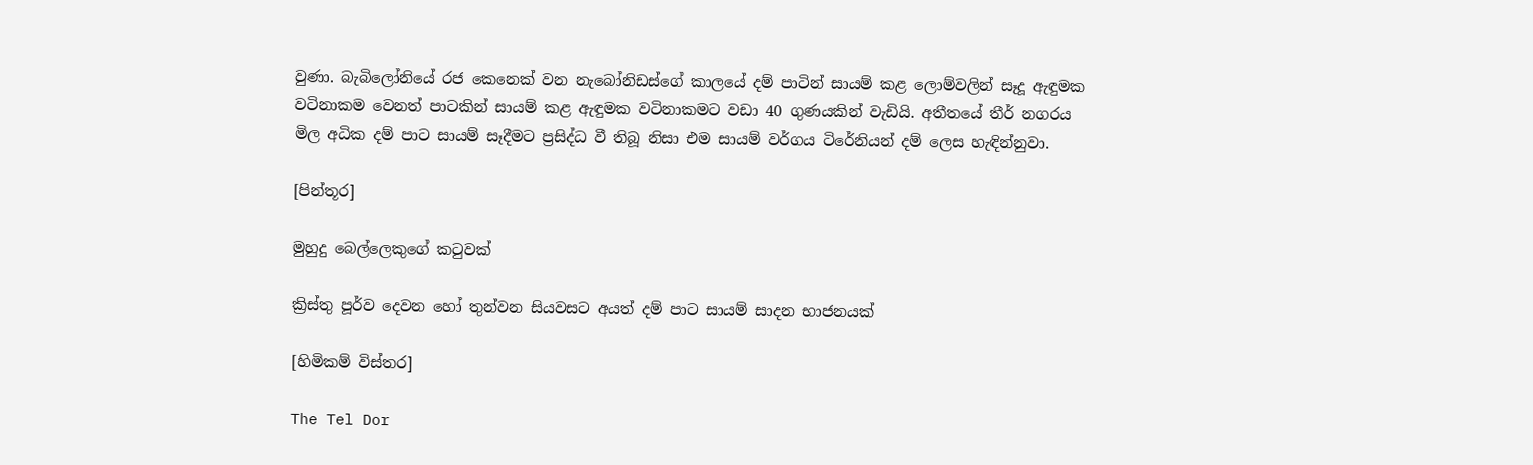වුණා. බැබිලෝනියේ රජ කෙනෙක් වන නැබෝනිඩස්ගේ කාලයේ දම් පාටින් සායම් කළ ලොම්වලින් සෑදූ ඇඳුමක වටිනාකම වෙනත් පාටකින් සායම් කළ ඇඳුමක වටිනාකමට වඩා 40 ගුණයකින් වැඩියි. අතීතයේ තීර් නගරය මිල අධික දම් පාට සායම් සෑදීමට ප්‍රසිද්ධ වී තිබූ නිසා එම සායම් වර්ගය ටිරේනියන් දම් ලෙස හැඳින්නුවා.

[පින්තූර]

මුහුදු බෙල්ලෙකුගේ කටුවක්

ක්‍රිස්තු පූර්ව දෙවන හෝ තුන්වන සියවසට අයත් දම් පාට සායම් සාදන භාජනයක්

[හිමිකම් විස්තර]

The Tel Dor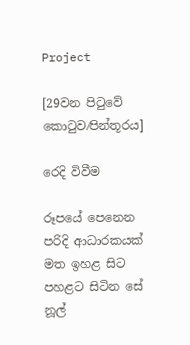Project

[29වන පිටුවේ කොටුව⁄පින්තූරය]

රෙදි විවීම

රූපයේ පෙනෙන පරිදි ආධාරකයක් මත ඉහළ සිට පහළට සිටින සේ නූල්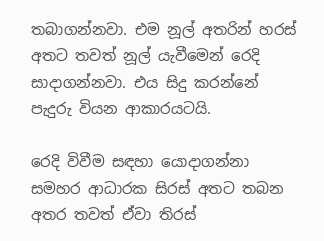තබාගන්නවා. එම නූල් අතරින් හරස් අතට තවත් නූල් යැවීමෙන් රෙදි සාදාගන්නවා. එය සිදු කරන්නේ පැදුරු වියන ආකාරයටයි.

රෙදි විවීම සඳහා යොදාගන්නා සමහර ආධාරක සිරස් අතට තබන අතර තවත් ඒවා තිරස්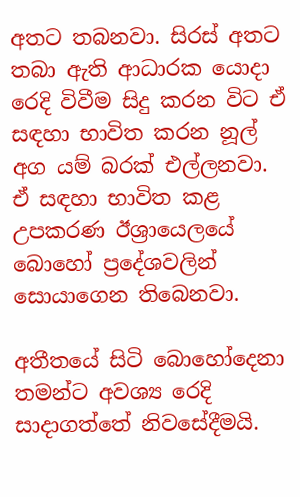අතට තබනවා. සිරස් අතට තබා ඇති ආධාරක යොදා රෙදි විවීම සිදු කරන විට ඒ සඳහා භාවිත කරන නූල් අග යම් බරක් එල්ලනවා. ඒ සඳහා භාවිත කළ උපකරණ ඊශ්‍රායෙලයේ බොහෝ ප්‍රදේශවලින් සොයාගෙන තිබෙනවා.

අතීතයේ සිටි බොහෝදෙනා තමන්ට අවශ්‍ය රෙදි සාදාගත්තේ නිවසේදීමයි.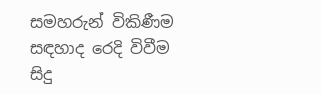සමහරුන් විකිණීම සඳහාද රෙදි විවීම සිදු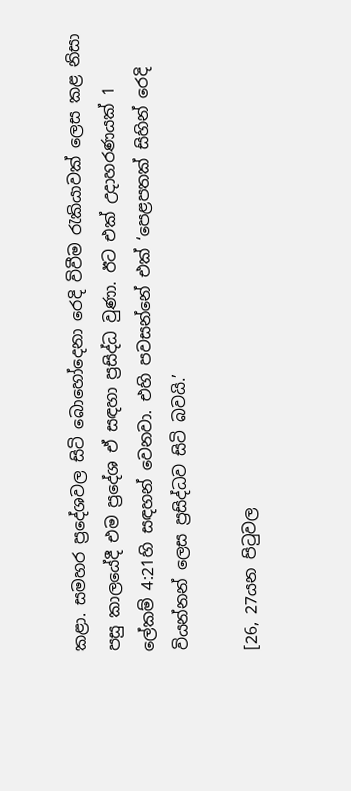කළා. සමහර ප්‍රදේශවල සිටි බොහෝදෙනා රෙදි විවීම රැකියාවක් ලෙස කළ නිසා පසු කාලයේදී එම ප්‍රදේශ ඒ සඳහා ප්‍රසිද්ධ වුණා. ඊට එක් උදාහරණයක් 1 ලේකම් 4:21හි සඳහන් වෙනවා. එහි පවසන්නේ එක් ‘පෙළපතක් සිහින් රෙදි වියන්නන් ලෙස ප්‍රසිද්ධව සිටි බවයි.’

[26, 27යන පිටුවල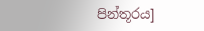පින්තූරය]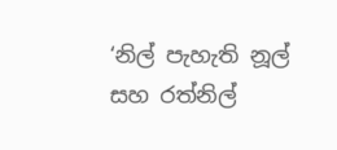‘නිල් පැහැති නූල් සහ රත්නිල්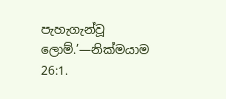පැහැගැන්වූ ලොම්.’—නික්මයාම 26:1.